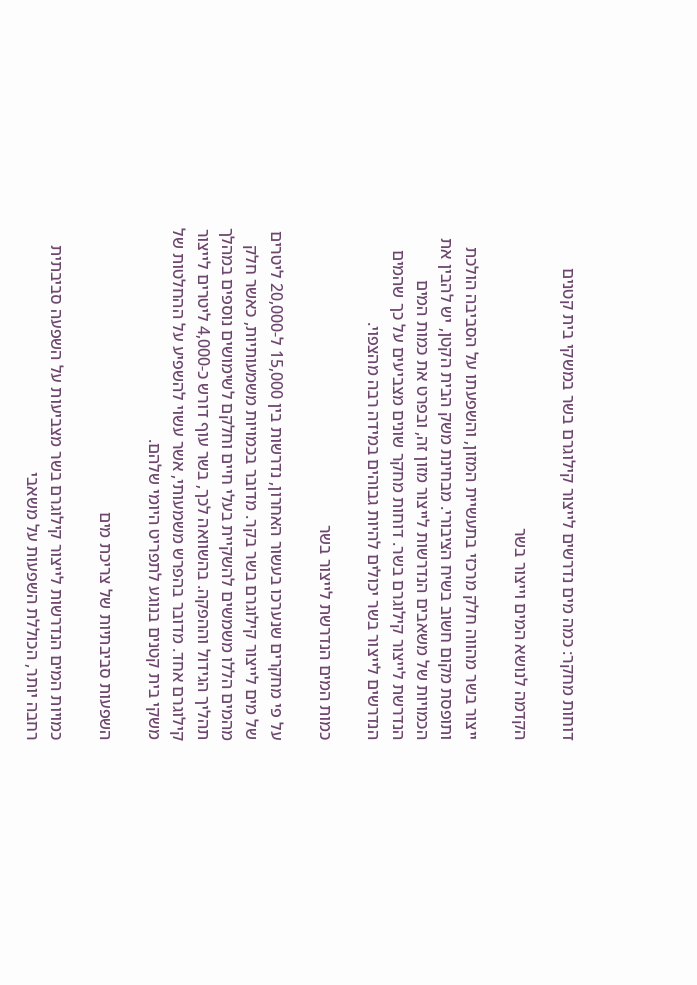דוחות מחקר: כמה מים נדרשים לייצור קילוגרם בשר במשקי בית קטנים

הקדמה לנושא המים וייצור בשר

ייצור בשר מהווה חלק מרכזי בתעשיית המזון, והשפעתו על הסביבה הולכת ותופסת מקום חשוב בשיח הציבורי. מבחינת משק הבית הקטן, יש להבין את הכמויות של משאבים הנדרשות לייצור מזון זה, ובפרט את כמות המים הנדרשת לייצור קילוגרם בשר. דוחות מחקר שונים מצביעים על כך שהמים הנדרשים לייצור בשר יכולים להיות גבוהים במידה רבה מהצפוי.

כמות המים הנדרשת לייצור בשר

על פי מחקרים שנערכו בעשור האחרון, נדרשות בין 15,000 ל-20,000 ליטרים של מים לייצור קילוגרם בשר בקר. מדובר בכמויות משמעותיות, כאשר חלק מהמים הללו משמשים להשקיית בעלי חיים וחלקם לשימושים נוספים במהלך תהליך הגידול וההפקה. בהשוואה לכך, בשר עוף דורש כ-4,000 ליטרים לייצור קילוגרם אחד. מדובר בהפרש משמעותי, אשר עשוי להשפיע על ההחלטות של משקי בית קטנים בנוגע לתפריט היומי שלהם.

השפעות סביבתיות של צריכת מים

כמויות המים הנדרשות לייצור קילוגרם בשר מצביעות על השפעה סביבתית רחבה יותר, הכוללת השפעות על משאבי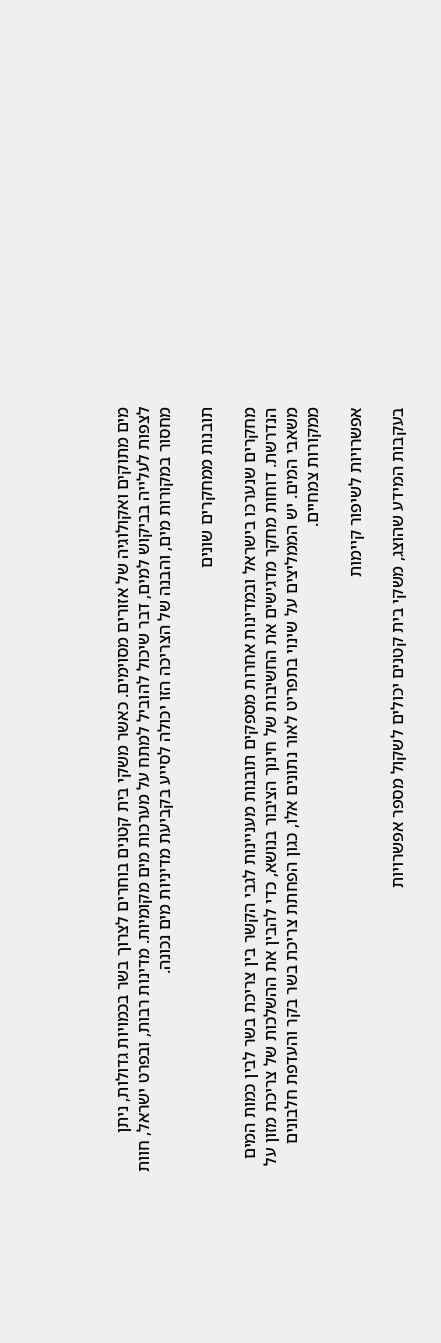מים מתוקים ואקולוגיה של אזורים מסוימים. כאשר משקי בית קטנים בוחרים לצרוך בשר בכמויות גדולות, ניתן לצפות לעלייה בביקוש למים, דבר שיכול להוביל למתח על מערכות מים מקומיות. מדינות רבות, ובפרט ישראל, חוות מחסור במקורות מים, והבנה של הצריכה הזו יכולה לסייע בקביעת מדיניות מים נכונה.

תובנות ממחקרים שונים

מחקרים שנערכו בישראל ובמדינות אחרות מספקים תובנות מעניינות לגבי הקשר בין צריכת בשר לבין כמות המים הנדרשת. דוחות מחקר מדגישים את החשיבות של חינוך הציבור בנושא, כדי להבין את ההשלכות של צריכת מזון על משאבי המים. יש הממליצים על שינוי בתפריט לאור נתונים אלו, כגון הפחתת צריכת בשר בקר והעדפת חלבונים ממקורות צמחיים.

אפשרויות לשיפור קיימות

בעקבות המידע שהוצג, משקי בית קטנים יכולים לשקול מספר אפשרויות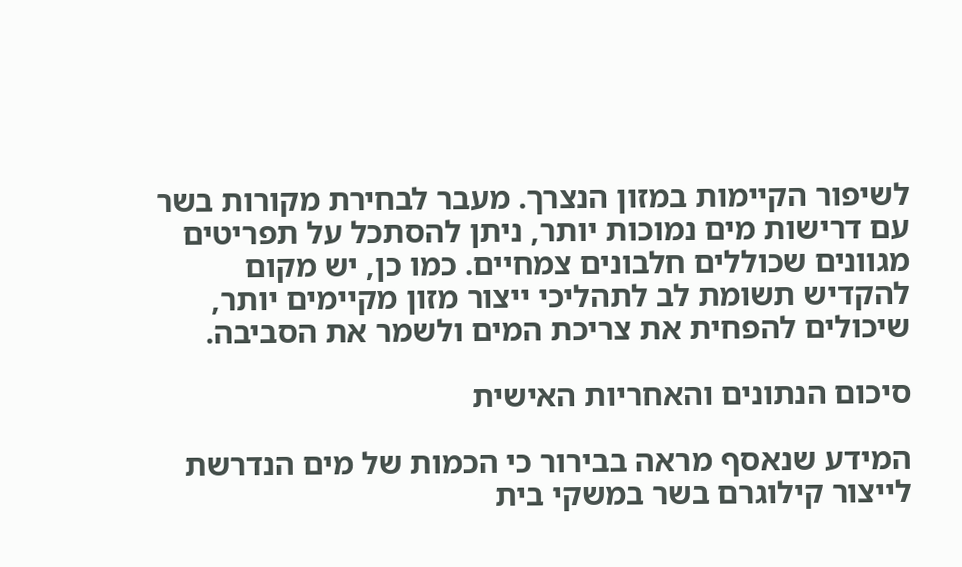לשיפור הקיימות במזון הנצרך. מעבר לבחירת מקורות בשר עם דרישות מים נמוכות יותר, ניתן להסתכל על תפריטים מגוונים שכוללים חלבונים צמחיים. כמו כן, יש מקום להקדיש תשומת לב לתהליכי ייצור מזון מקיימים יותר, שיכולים להפחית את צריכת המים ולשמר את הסביבה.

סיכום הנתונים והאחריות האישית

המידע שנאסף מראה בבירור כי הכמות של מים הנדרשת לייצור קילוגרם בשר במשקי בית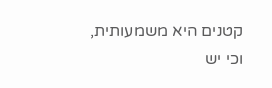קטנים היא משמעותית, וכי יש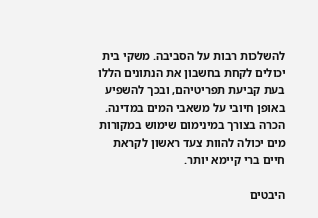להשלכות רבות על הסביבה. משקי בית יכולים לקחת בחשבון את הנתונים הללו בעת קביעת תפריטיהם, ובכך להשפיע באופן חיובי על משאבי המים במדינה. הכרה בצורך במינימום שימוש במקורות מים יכולה להוות צעד ראשון לקראת חיים ברי קיימא יותר.

היבטים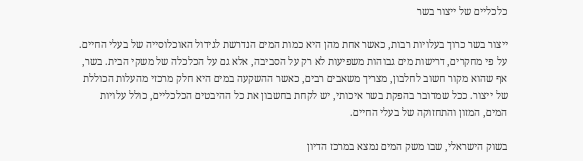כלכליים של ייצור בשר

ייצור בשר כרוך בעלויות רבות, כאשר אחת מהן היא כמות המים הנדרשת לגידול האוכלוסייה של בעלי החיים. על פי מחקרים, דרישות מים גבוהות משפיעות לא רק על הסביבה, אלא גם על הכלכלה של משקי הבית. בשר, אף שהוא מקור חשוב לחלבון, מצריך משאבים רבים, כאשר ההשקעה במים היא חלק מרכזי מהעלות הכוללת של ייצור. ככל שמדובר בהפקת בשר איכותי, יש לקחת בחשבון את כל ההיבטים הכלכליים, כולל עלויות המים, המזון והתחזוקה של בעלי החיים.

בשוק הישראלי, שבו משק המים נמצא במרכז הדיון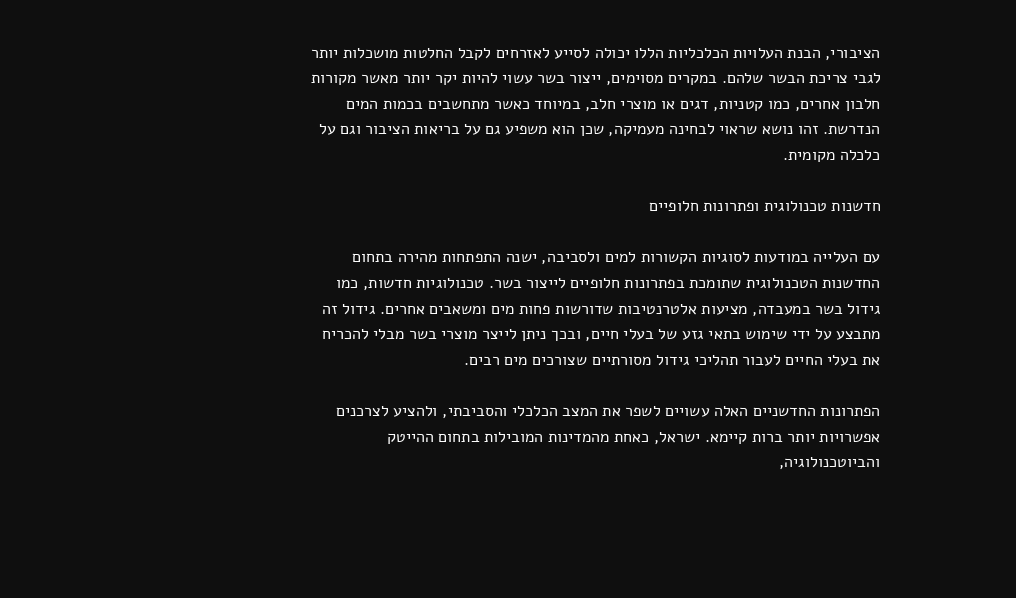הציבורי, הבנת העלויות הכלכליות הללו יכולה לסייע לאזרחים לקבל החלטות מושכלות יותר לגבי צריכת הבשר שלהם. במקרים מסוימים, ייצור בשר עשוי להיות יקר יותר מאשר מקורות חלבון אחרים, כמו קטניות, דגים או מוצרי חלב, במיוחד כאשר מתחשבים בכמות המים הנדרשת. זהו נושא שראוי לבחינה מעמיקה, שכן הוא משפיע גם על בריאות הציבור וגם על כלכלה מקומית.

חדשנות טכנולוגית ופתרונות חלופיים

עם העלייה במודעות לסוגיות הקשורות למים ולסביבה, ישנה התפתחות מהירה בתחום החדשנות הטכנולוגית שתומכת בפתרונות חלופיים לייצור בשר. טכנולוגיות חדשות, כמו גידול בשר במעבדה, מציעות אלטרנטיבות שדורשות פחות מים ומשאבים אחרים. גידול זה מתבצע על ידי שימוש בתאי גזע של בעלי חיים, ובכך ניתן לייצר מוצרי בשר מבלי להכריח את בעלי החיים לעבור תהליכי גידול מסורתיים שצורכים מים רבים.

הפתרונות החדשניים האלה עשויים לשפר את המצב הכלכלי והסביבתי, ולהציע לצרכנים אפשרויות יותר ברות קיימא. ישראל, כאחת מהמדינות המובילות בתחום ההייטק והביוטכנולוגיה,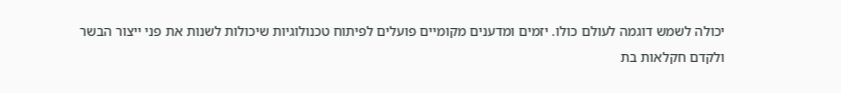יכולה לשמש דוגמה לעולם כולו. יזמים ומדענים מקומיים פועלים לפיתוח טכנולוגיות שיכולות לשנות את פני ייצור הבשר ולקדם חקלאות בת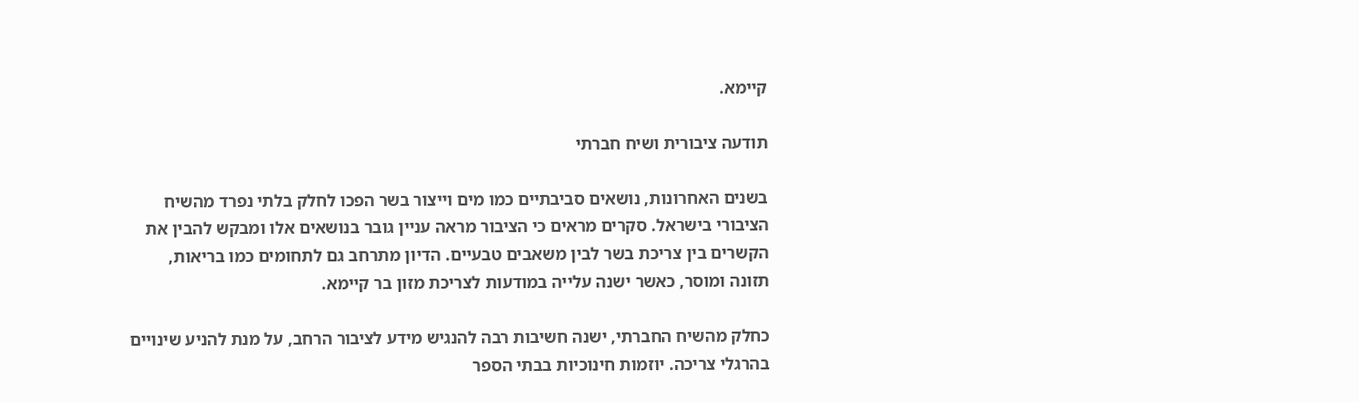קיימא.

תודעה ציבורית ושיח חברתי

בשנים האחרונות, נושאים סביבתיים כמו מים וייצור בשר הפכו לחלק בלתי נפרד מהשיח הציבורי בישראל. סקרים מראים כי הציבור מראה עניין גובר בנושאים אלו ומבקש להבין את הקשרים בין צריכת בשר לבין משאבים טבעיים. הדיון מתרחב גם לתחומים כמו בריאות, תזונה ומוסר, כאשר ישנה עלייה במודעות לצריכת מזון בר קיימא.

כחלק מהשיח החברתי, ישנה חשיבות רבה להנגיש מידע לציבור הרחב, על מנת להניע שינויים בהרגלי צריכה. יוזמות חינוכיות בבתי הספר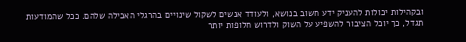ובקהילות יכולות להעניק ידע חשוב בנושא, ולעודד אנשים לשקול שינויים בהרגלי האכילה שלהם. ככל שהמודעות תגדל, כך יוכל הציבור להשפיע על השוק ולדרוש חלופות יותר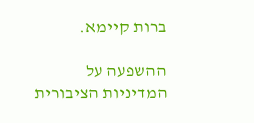ברות קיימא.

ההשפעה על המדיניות הציבורית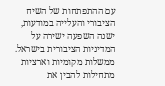עם ההתפתחות של השיח הציבורי והעלייה במודעות, ישנה השפעה ישירה על המדיניות הציבורית בישראל. ממשלות מקומיות וארציות מתחילות להבין את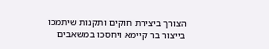הצורך ביצירת חוקים ותקנות שיתמכו בייצור בר קיימא ויחסכו במשאבים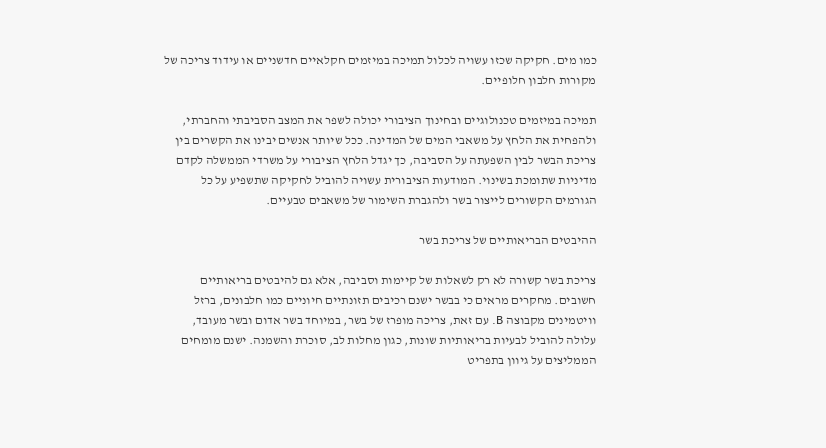כמו מים. חקיקה שכזו עשויה לכלול תמיכה במיזמים חקלאיים חדשניים או עידוד צריכה של מקורות חלבון חלופיים.

תמיכה במיזמים טכנולוגיים ובחינוך הציבורי יכולה לשפר את המצב הסביבתי והחברתי, ולהפחית את הלחץ על משאבי המים של המדינה. ככל שיותר אנשים יבינו את הקשרים בין צריכת הבשר לבין השפעתה על הסביבה, כך יגדל הלחץ הציבורי על משרדי הממשלה לקדם מדיניות שתומכת בשינוי. המודעות הציבורית עשויה להוביל לחקיקה שתשפיע על כל הגורמים הקשורים לייצור בשר ולהגברת השימור של משאבים טבעיים.

ההיבטים הבריאותיים של צריכת בשר

צריכת בשר קשורה לא רק לשאלות של קיימות וסביבה, אלא גם להיבטים בריאותיים חשובים. מחקרים מראים כי בבשר ישנם רכיבים תזונתיים חיוניים כמו חלבונים, ברזל וויטמינים מקבוצה B. עם זאת, צריכה מופרז של בשר, במיוחד בשר אדום ובשר מעובד, עלולה להוביל לבעיות בריאותיות שונות, כגון מחלות לב, סוכרת והשמנה. ישנם מומחים הממליצים על גיוון בתפריט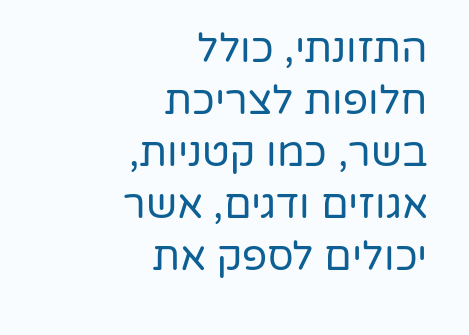התזונתי, כולל חלופות לצריכת בשר, כמו קטניות, אגוזים ודגים, אשר יכולים לספק את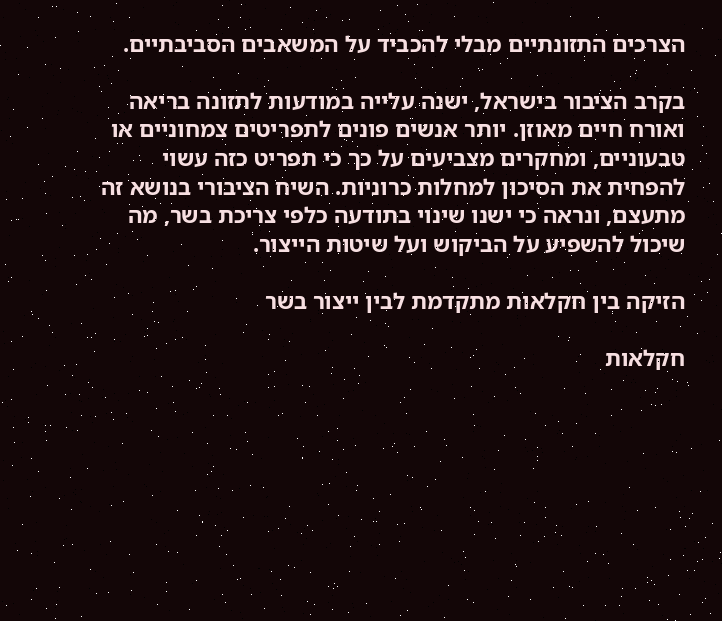הצרכים התזונתיים מבלי להכביד על המשאבים הסביבתיים.

בקרב הציבור בישראל, ישנה עלייה במודעות לתזונה בריאה ואורח חיים מאוזן. יותר אנשים פונים לתפריטים צמחוניים או טבעוניים, ומחקרים מצביעים על כך כי תפריט כזה עשוי להפחית את הסיכון למחלות כרוניות. השיח הציבורי בנושא זה מתעצם, ונראה כי ישנו שינוי בתודעה כלפי צריכת בשר, מה שיכול להשפיע על הביקוש ועל שיטות הייצור.

הזיקה בין חקלאות מתקדמת לבין ייצור בשר

חקלאות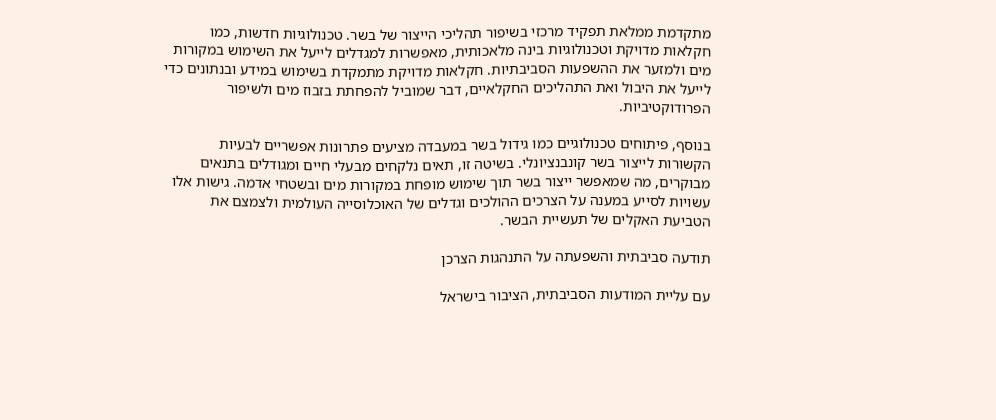מתקדמת ממלאת תפקיד מרכזי בשיפור תהליכי הייצור של בשר. טכנולוגיות חדשות, כמו חקלאות מדויקת וטכנולוגיות בינה מלאכותית, מאפשרות למגדלים לייעל את השימוש במקורות מים ולמזער את ההשפעות הסביבתיות. חקלאות מדויקת מתמקדת בשימוש במידע ובנתונים כדי לייעל את היבול ואת התהליכים החקלאיים, דבר שמוביל להפחתת בזבוז מים ולשיפור הפרודוקטיביות.

בנוסף, פיתוחים טכנולוגיים כמו גידול בשר במעבדה מציעים פתרונות אפשריים לבעיות הקשורות לייצור בשר קונבנציונלי. בשיטה זו, תאים נלקחים מבעלי חיים ומגודלים בתנאים מבוקרים, מה שמאפשר ייצור בשר תוך שימוש מופחת במקורות מים ובשטחי אדמה. גישות אלו עשויות לסייע במענה על הצרכים ההולכים וגדלים של האוכלוסייה העולמית ולצמצם את הטביעת האקלים של תעשיית הבשר.

תודעה סביבתית והשפעתה על התנהגות הצרכן

עם עליית המודעות הסביבתית, הציבור בישראל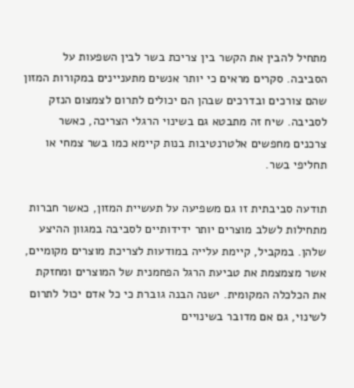מתחיל להבין את הקשר בין צריכת בשר לבין השפעות על הסביבה. סקרים מראים כי יותר אנשים מתעניינים במקורות המזון שהם צורכים ובדרכים שבהן הם יכולים לתרום לצמצום הנזק לסביבה. שיח זה מתבטא גם בשינוי הרגלי הצריכה, כאשר צרכנים מחפשים אלטרנטיבות בנות קיימא כמו בשר צמחי או תחליפי בשר.

תודעה סביבתית זו גם משפיעה על תעשיית המזון, כאשר חברות מתחילות לשלב מוצרים יותר ידידותיים לסביבה במגוון ההיצע שלהן. במקביל, קיימת עלייה במודעות לצריכת מוצרים מקומיים, אשר מצמצמת את טביעת הרגל הפחמנית של המוצרים ומחזקת את הכלכלה המקומית. ישנה הבנה גוברת כי כל אדם יכול לתרום לשינוי, גם אם מדובר בשינויים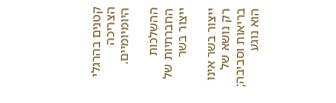קטנים בהרגלי הצריכה היומיומיים.

ההשלכות החברתיות של ייצור בשר

ייצור בשר אינו רק נושא של בריאות וסביבה; הוא נוגע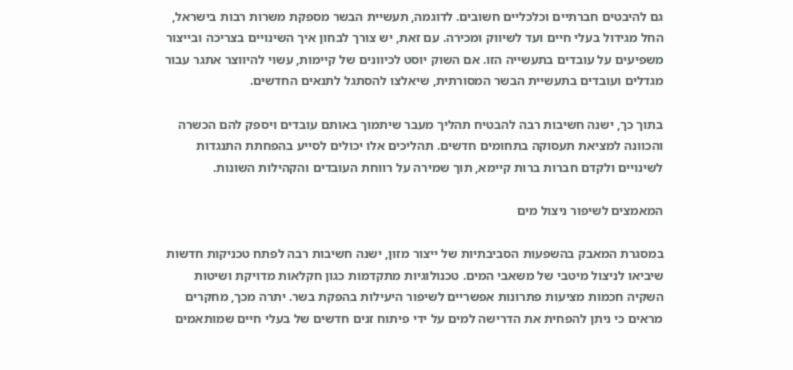גם להיבטים חברתיים וכלכליים חשובים. לדוגמה, תעשיית הבשר מספקת משרות רבות בישראל, החל מגידול בעלי חיים ועד לשיווק ומכירה. עם זאת, יש צורך לבחון איך השינויים בצריכה ובייצור משפיעים על עובדים בתעשייה הזו. אם השוק יוסט לכיוונים של קיימות, עשוי להיווצר אתגר עבור מגדלים ועובדים בתעשיית הבשר המסורתית, שיאלצו להסתגל לתנאים החדשים.

בתוך כך, ישנה חשיבות רבה להבטיח תהליך מעבר שיתמוך באותם עובדים ויספק להם הכשרה והכוונה למציאת תעסוקה בתחומים חדשים. תהליכים אלו יכולים לסייע בהפחתת התנגדות לשינויים ולקדם חברות ברות קיימא, תוך שמירה על רווחת העובדים והקהילות השונות.

המאמצים לשיפור ניצול מים

במסגרת המאבק בהשפעות הסביבתיות של ייצור מזון, ישנה חשיבות רבה לפתח טכניקות חדשות שיביאו לניצול מיטבי של משאבי המים. טכנולוגיות מתקדמות כגון חקלאות מדויקת ושיטות השקיה חכמות מציעות פתרונות אפשריים לשיפור היעילות בהפקת בשר. יתרה מכך, מחקרים מראים כי ניתן להפחית את הדרישה למים על ידי פיתוח זנים חדשים של בעלי חיים שמותאמים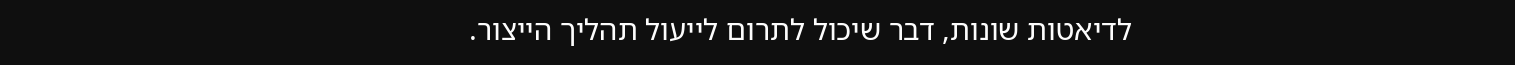לדיאטות שונות, דבר שיכול לתרום לייעול תהליך הייצור.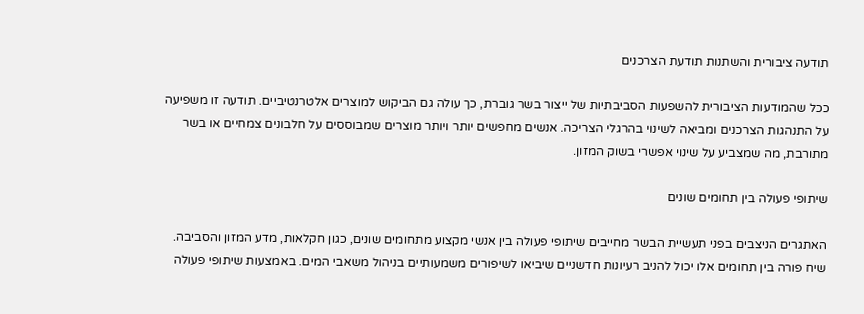תודעה ציבורית והשתנות תודעת הצרכנים

ככל שהמודעות הציבורית להשפעות הסביבתיות של ייצור בשר גוברת, כך עולה גם הביקוש למוצרים אלטרנטיביים. תודעה זו משפיעה על התנהגות הצרכנים ומביאה לשינוי בהרגלי הצריכה. אנשים מחפשים יותר ויותר מוצרים שמבוססים על חלבונים צמחיים או בשר מתורבת, מה שמצביע על שינוי אפשרי בשוק המזון.

שיתופי פעולה בין תחומים שונים

האתגרים הניצבים בפני תעשיית הבשר מחייבים שיתופי פעולה בין אנשי מקצוע מתחומים שונים, כגון חקלאות, מדע המזון והסביבה. שיח פורה בין תחומים אלו יכול להניב רעיונות חדשניים שיביאו לשיפורים משמעותיים בניהול משאבי המים. באמצעות שיתופי פעולה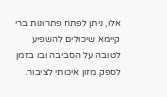אלו, ניתן לפתח פתרונות ברי קיימא שיכולים להשפיע לטובה על הסביבה ובו בזמן לספק מזון איכותי לציבור.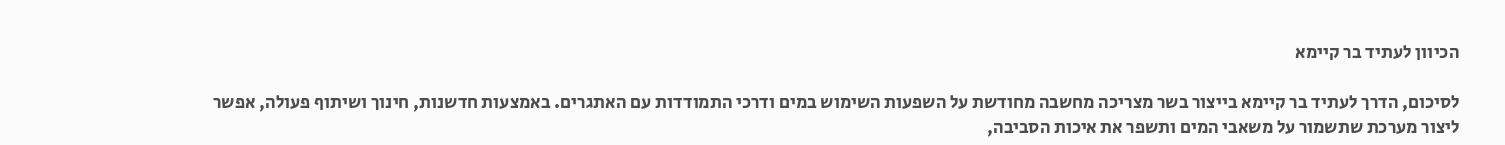הכיוון לעתיד בר קיימא

לסיכום, הדרך לעתיד בר קיימא בייצור בשר מצריכה מחשבה מחודשת על השפעות השימוש במים ודרכי התמודדות עם האתגרים. באמצעות חדשנות, חינוך ושיתוף פעולה, אפשר ליצור מערכת שתשמור על משאבי המים ותשפר את איכות הסביבה,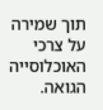תוך שמירה על צרכי האוכלוסייה הגואה.